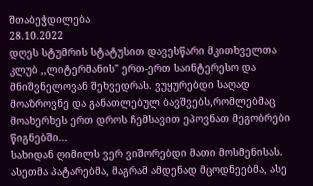შთაბეჭდილება
28.10.2022
დღეს სტუმრის სტატუსით დავესწარი მკითხველთა კლუბ ,,ლიტერმანის" ერთ-ერთ საინტერესო და მნიშვნელოვან შეხვედრას. ვუყურებდი საღად მოაზროვნე და განათლებულ ბავშვებს,რომლებმაც მოახერხეს ერთ დროს ჩემსავით ეპოვნათ მეგობრები წიგნებში...
სახიდან ღიმილს ვერ ვიშორებდი მათი მოსმენისას. ასეთმა პატარებმა, მაგრამ ამდენად მცოდნეებმა, ასე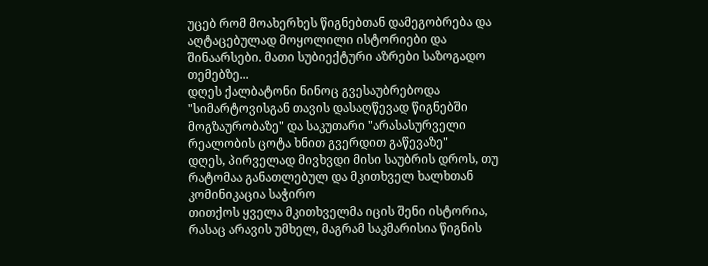უცებ რომ მოახერხეს წიგნებთან დამეგობრება და აღტაცებულად მოყოლილი ისტორიები და შინაარსები. მათი სუბიექტური აზრები საზოგადო თემებზე...
დღეს ქალბატონი ნინოც გვესაუბრებოდა "სიმარტოვისგან თავის დასაღწევად წიგნებში მოგზაურობაზე" და საკუთარი "არასასურველი რეალობის ცოტა ხნით გვერდით გაწევაზე"
დღეს, პირველად მივხვდი მისი საუბრის დროს, თუ რატომაა განათლებულ და მკითხველ ხალხთან კომინიკაცია საჭირო
თითქოს ყველა მკითხველმა იცის შენი ისტორია, რასაც არავის უმხელ, მაგრამ საკმარისია წიგნის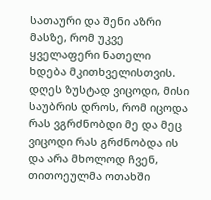სათაური და შენი აზრი მასზე, რომ უკვე ყველაფერი ნათელი ხდება მკითხველისთვის.
დღეს ზუსტად ვიცოდი, მისი საუბრის დროს, რომ იცოდა რას ვგრძნობდი მე და მეც ვიცოდი რას გრძნობდა ის
და არა მხოლოდ ჩვენ, თითოეულმა ოთახში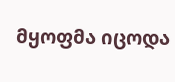მყოფმა იცოდა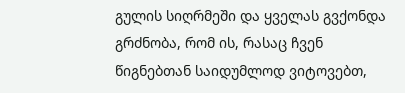გულის სიღრმეში და ყველას გვქონდა გრძნობა, რომ ის, რასაც ჩვენ წიგნებთან საიდუმლოდ ვიტოვებთ,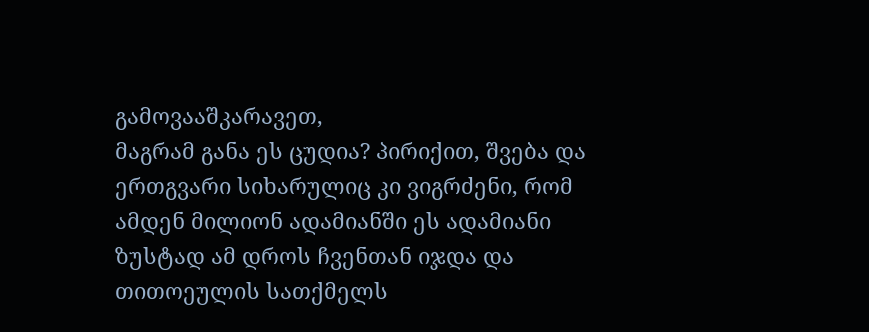გამოვააშკარავეთ,
მაგრამ განა ეს ცუდია? პირიქით, შვება და ერთგვარი სიხარულიც კი ვიგრძენი, რომ ამდენ მილიონ ადამიანში ეს ადამიანი ზუსტად ამ დროს ჩვენთან იჯდა და თითოეულის სათქმელს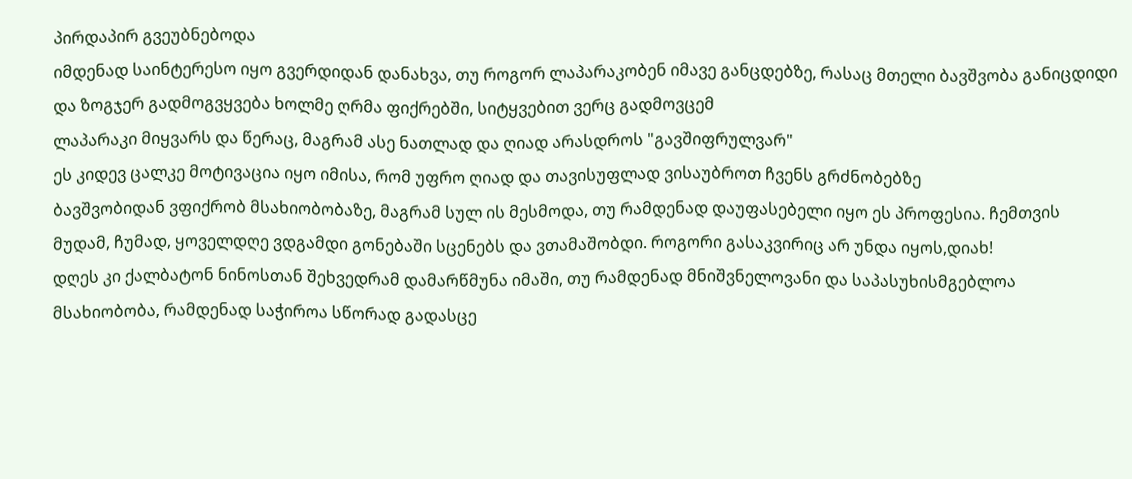პირდაპირ გვეუბნებოდა
იმდენად საინტერესო იყო გვერდიდან დანახვა, თუ როგორ ლაპარაკობენ იმავე განცდებზე, რასაც მთელი ბავშვობა განიცდიდი და ზოგჯერ გადმოგვყვება ხოლმე ღრმა ფიქრებში, სიტყვებით ვერც გადმოვცემ
ლაპარაკი მიყვარს და წერაც, მაგრამ ასე ნათლად და ღიად არასდროს "გავშიფრულვარ"
ეს კიდევ ცალკე მოტივაცია იყო იმისა, რომ უფრო ღიად და თავისუფლად ვისაუბროთ ჩვენს გრძნობებზე
ბავშვობიდან ვფიქრობ მსახიობობაზე, მაგრამ სულ ის მესმოდა, თუ რამდენად დაუფასებელი იყო ეს პროფესია. ჩემთვის მუდამ, ჩუმად, ყოველდღე ვდგამდი გონებაში სცენებს და ვთამაშობდი. როგორი გასაკვირიც არ უნდა იყოს,დიახ!
დღეს კი ქალბატონ ნინოსთან შეხვედრამ დამარწმუნა იმაში, თუ რამდენად მნიშვნელოვანი და საპასუხისმგებლოა მსახიობობა, რამდენად საჭიროა სწორად გადასცე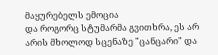მაყურებელს ემოცია
და როგორც სტუმარმა გვითხრა, ეს არ არის მხოლოდ სცენაზე "ცანცარი" და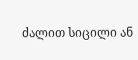ძალით სიცილი ან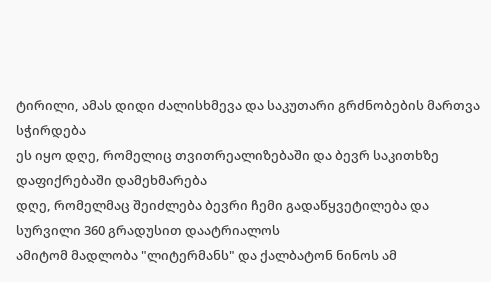ტირილი, ამას დიდი ძალისხმევა და საკუთარი გრძნობების მართვა სჭირდება
ეს იყო დღე, რომელიც თვითრეალიზებაში და ბევრ საკითხზე დაფიქრებაში დამეხმარება
დღე, რომელმაც შეიძლება ბევრი ჩემი გადაწყვეტილება და სურვილი 360 გრადუსით დაატრიალოს
ამიტომ მადლობა "ლიტერმანს" და ქალბატონ ნინოს ამ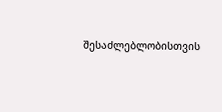შესაძლებლობისთვის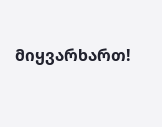მიყვარხართ!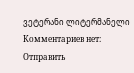ვეტერანი ლიტერმანელი
Комментариев нет:
Отправить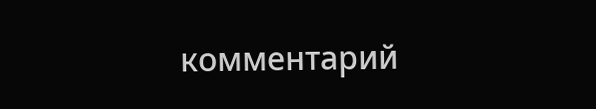комментарий